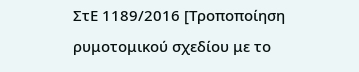ΣτΕ 1189/2016 [Τροποποίηση ρυμοτομικού σχεδίου με το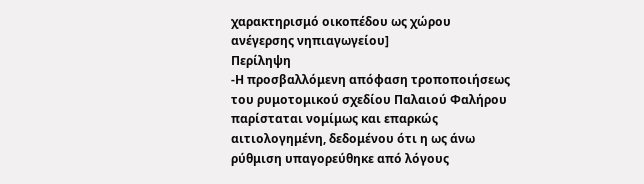χαρακτηρισμό οικοπέδου ως χώρου ανέγερσης νηπιαγωγείου]
Περίληψη
-Η προσβαλλόμενη απόφαση τροποποιήσεως του ρυμοτομικού σχεδίου Παλαιού Φαλήρου παρίσταται νομίμως και επαρκώς αιτιολογημένη, δεδομένου ότι η ως άνω ρύθμιση υπαγορεύθηκε από λόγους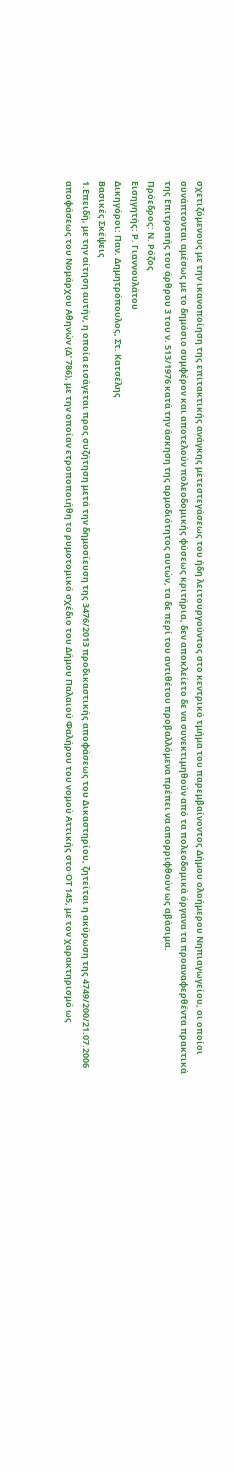σχετιζόμενους με την ικανοποίηση της επιτακτικής ανάγκης μετεστεγάσεως του ήδη λειτουργούντος στο κεντρικό τμήμα του παρεμβαίνοντος Δήμου ολοήμερου Νηπιαγωγείου, οι οποίοι συνάπτονται αμέσως με το δημόσιο συμφέρον και αποτελούν πολεοδομικής φύσεως κριτήρια, δεν αποκλείετο δε να συνεκτιμηθούν από τα πολεοδομικά όργανα τα προαναφερθέντα πρακτικά της Επιτροπής του άρθρου 3 του ν. 513/1976 κατά την άσκηση της αρμοδιότητος αυτών, τα δε περί του αντιθέτου προβαλλόμενα πρέπει να απορριφθούν ως αβάσιμα.
Πρόεδρος: Ν. Ρόζος
Εισηγητής: Ρ. Γιαννουλάτου
Δικηγόροι: Παν. Δημητρόπουλος, Στ. Κατσέλης
Βασικές Σκέψεις
1.Επειδή, με την αίτηση αυτήν, η οποία εισάγεται προς συζήτηση μετά την δημοσίευση της 3476/2013 προδικαστικής αποφάσεως του Δικαστηρίου, ζητείται η ακύρωση της 4749/200/21.07.2006 αποφάσεως του Νομάρχου Αθηνών (Δ’ 786), με την οποίαν ετροποποιήθη το ρυμοτομικό σχέδιο του Δήμου Παλαιού Φαλήρου του νομού Αττικής στο ΟΤ 145, με τον χαρακτηρισμό ως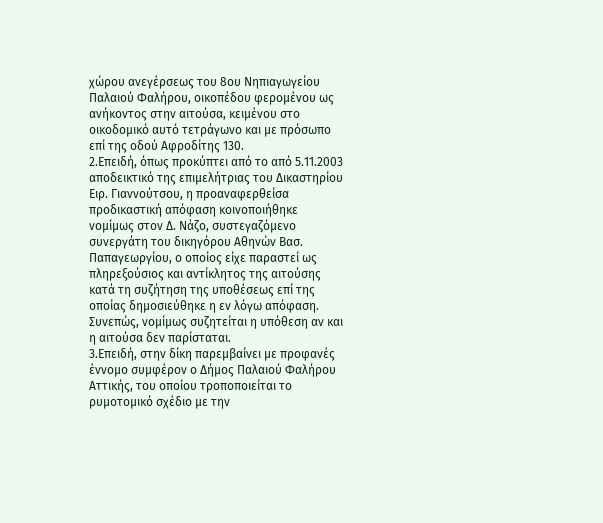χώρου ανεγέρσεως του 8ου Νηπιαγωγείου Παλαιού Φαλήρου, οικοπέδου φερομένου ως ανήκοντος στην αιτούσα, κειμένου στο οικοδομικό αυτό τετράγωνο και με πρόσωπο επί της οδού Αφροδίτης 130.
2.Επειδή, όπως προκύπτει από το από 5.11.2003 αποδεικτικό της επιμελήτριας του Δικαστηρίου Ειρ. Γιαννούτσου, η προαναφερθείσα προδικαστική απόφαση κοινοποιήθηκε νομίμως στον Δ. Νάζο, συστεγαζόμενο συνεργάτη του δικηγόρου Αθηνών Bασ. Παπαγεωργίου, ο οποίος είχε παραστεί ως πληρεξούσιος και αντίκλητος της αιτούσης κατά τη συζήτηση της υποθέσεως επί της οποίας δημοσιεύθηκε η εν λόγω απόφαση. Συνεπώς, νομίμως συζητείται η υπόθεση αν και η αιτούσα δεν παρίσταται.
3.Επειδή, στην δίκη παρεμβαίνει με προφανές έννομο συμφέρον ο Δήμος Παλαιού Φαλήρου Αττικής, του οποίου τροποποιείται το ρυμοτομικό σχέδιο με την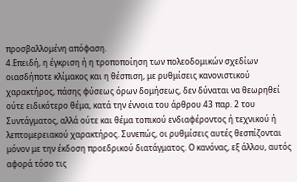προσβαλλομένη απόφαση.
4.Επειδή, η έγκριση ή η τροποποίηση των πολεοδομικών σχεδίων οιασδήποτε κλίμακος και η θέσπιση, με ρυθμίσεις κανονιστικού χαρακτήρος, πάσης φύσεως όρων δομήσεως, δεν δύναται να θεωρηθεί ούτε ειδικότερο θέμα, κατά την έννοια του άρθρου 43 παρ. 2 του Συντάγματος, αλλά ούτε και θέμα τοπικού ενδιαφέροντος ή τεχνικού ή λεπτομερειακού χαρακτήρος. Συνεπώς, οι ρυθμίσεις αυτές θεσπίζονται μόνον με την έκδοση προεδρικού διατάγματος. Ο κανόνας, εξ άλλου, αυτός αφορά τόσο τις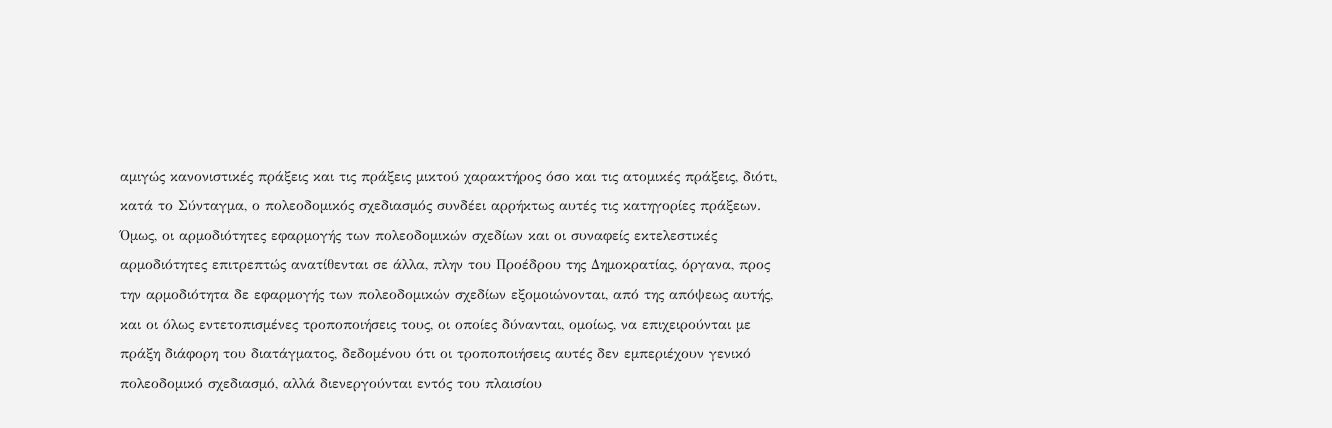αμιγώς κανονιστικές πράξεις και τις πράξεις μικτού χαρακτήρος όσο και τις ατομικές πράξεις, διότι, κατά το Σύνταγμα, ο πολεοδομικός σχεδιασμός συνδέει αρρήκτως αυτές τις κατηγορίες πράξεων. Όμως, οι αρμοδιότητες εφαρμογής των πολεοδομικών σχεδίων και οι συναφείς εκτελεστικές αρμοδιότητες επιτρεπτώς ανατίθενται σε άλλα, πλην του Προέδρου της Δημοκρατίας, όργανα, προς την αρμοδιότητα δε εφαρμογής των πολεοδομικών σχεδίων εξομοιώνονται, από της απόψεως αυτής, και οι όλως εντετοπισμένες τροποποιήσεις τους, οι οποίες δύνανται, ομοίως, να επιχειρούνται με πράξη διάφορη του διατάγματος, δεδομένου ότι οι τροποποιήσεις αυτές δεν εμπεριέχουν γενικό πολεοδομικό σχεδιασμό, αλλά διενεργούνται εντός του πλαισίου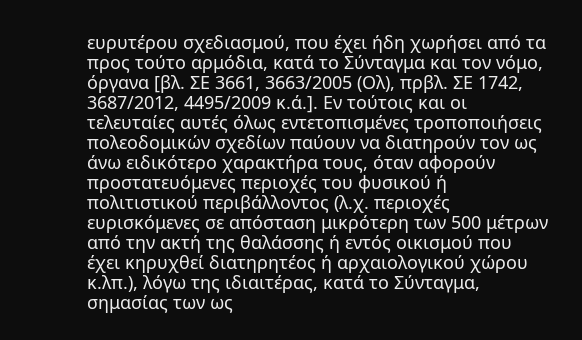ευρυτέρου σχεδιασμού, που έχει ήδη χωρήσει από τα προς τούτο αρμόδια, κατά το Σύνταγμα και τον νόμο, όργανα [βλ. ΣΕ 3661, 3663/2005 (Ολ), πρβλ. ΣΕ 1742, 3687/2012, 4495/2009 κ.ά.]. Εν τούτοις και οι τελευταίες αυτές όλως εντετοπισμένες τροποποιήσεις πολεοδομικών σχεδίων παύουν να διατηρούν τον ως άνω ειδικότερο χαρακτήρα τους, όταν αφορούν προστατευόμενες περιοχές του φυσικού ή πολιτιστικού περιβάλλοντος (λ.χ. περιοχές ευρισκόμενες σε απόσταση μικρότερη των 500 μέτρων από την ακτή της θαλάσσης ή εντός οικισμού που έχει κηρυχθεί διατηρητέος ή αρχαιολογικού χώρου κ.λπ.), λόγω της ιδιαιτέρας, κατά το Σύνταγμα, σημασίας των ως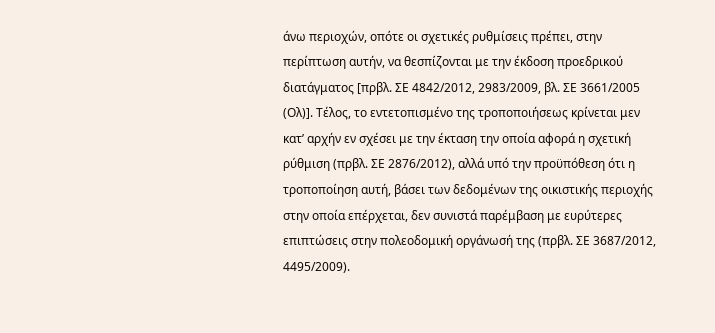άνω περιοχών, οπότε οι σχετικές ρυθμίσεις πρέπει, στην περίπτωση αυτήν, να θεσπίζονται με την έκδοση προεδρικού διατάγματος [πρβλ. ΣΕ 4842/2012, 2983/2009, βλ. ΣΕ 3661/2005 (Ολ)]. Τέλος, το εντετοπισμένο της τροποποιήσεως κρίνεται μεν κατ’ αρχήν εν σχέσει με την έκταση την οποία αφορά η σχετική ρύθμιση (πρβλ. ΣΕ 2876/2012), αλλά υπό την προϋπόθεση ότι η τροποποίηση αυτή, βάσει των δεδομένων της οικιστικής περιοχής στην οποία επέρχεται, δεν συνιστά παρέμβαση με ευρύτερες επιπτώσεις στην πολεοδομική οργάνωσή της (πρβλ. ΣΕ 3687/2012, 4495/2009).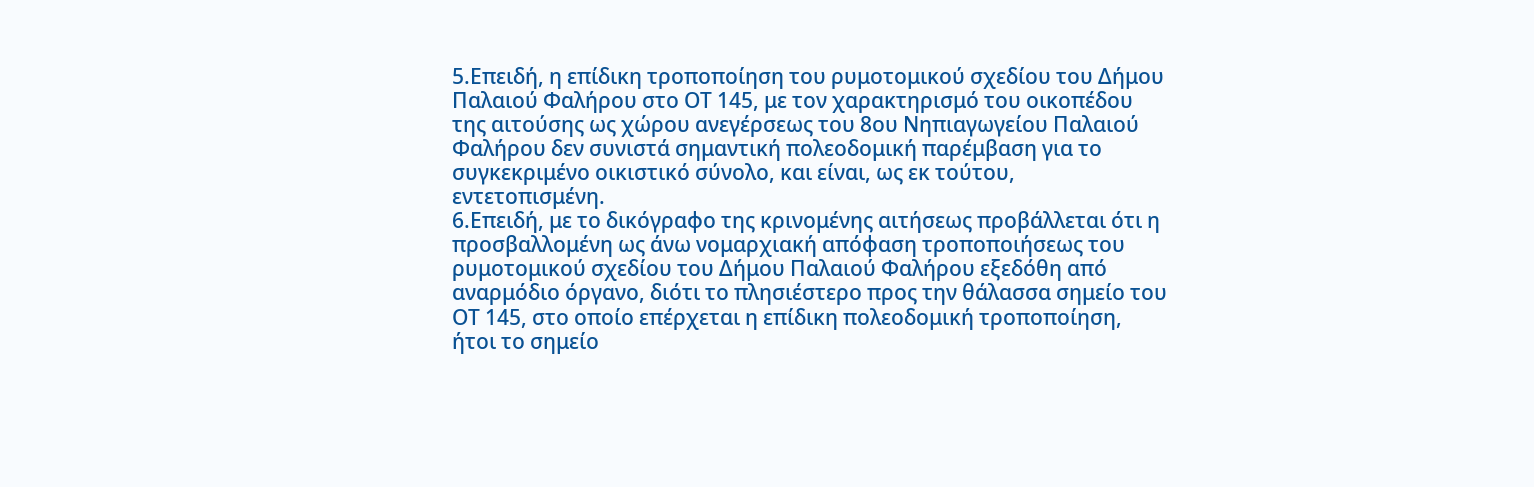5.Επειδή, η επίδικη τροποποίηση του ρυμοτομικού σχεδίου του Δήμου Παλαιού Φαλήρου στο ΟΤ 145, με τον χαρακτηρισμό του οικοπέδου της αιτούσης ως χώρου ανεγέρσεως του 8ου Νηπιαγωγείου Παλαιού Φαλήρου δεν συνιστά σημαντική πολεοδομική παρέμβαση για το συγκεκριμένο οικιστικό σύνολο, και είναι, ως εκ τούτου, εντετοπισμένη.
6.Επειδή, με το δικόγραφο της κρινομένης αιτήσεως προβάλλεται ότι η προσβαλλομένη ως άνω νομαρχιακή απόφαση τροποποιήσεως του ρυμοτομικού σχεδίου του Δήμου Παλαιού Φαλήρου εξεδόθη από αναρμόδιο όργανο, διότι το πλησιέστερο προς την θάλασσα σημείο του ΟΤ 145, στο οποίο επέρχεται η επίδικη πολεοδομική τροποποίηση, ήτοι το σημείο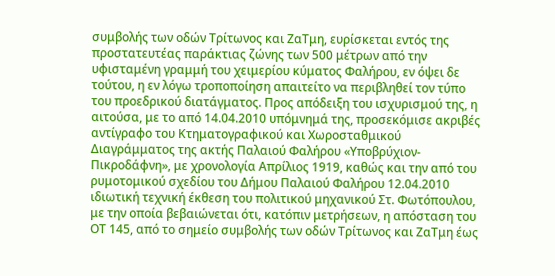συμβολής των οδών Τρίτωνος και ΖαΤμη, ευρίσκεται εντός της προστατευτέας παράκτιας ζώνης των 500 μέτρων από την υφισταμένη γραμμή του χειμερίου κύματος Φαλήρου, εν όψει δε τούτου, η εν λόγω τροποποίηση απαιτείτο να περιβληθεί τον τύπο του προεδρικού διατάγματος. Προς απόδειξη του ισχυρισμού της, η αιτούσα, με το από 14.04.2010 υπόμνημά της, προσεκόμισε ακριβές αντίγραφο του Κτηματογραφικού και Χωροσταθμικού Διαγράμματος της ακτής Παλαιού Φαλήρου «Υποβρύχιον-Πικροδάφνη», με χρονολογία Απρίλιος 1919, καθώς και την από του ρυμοτομικού σχεδίου του Δήμου Παλαιού Φαλήρου 12.04.2010 ιδιωτική τεχνική έκθεση του πολιτικού μηχανικού Στ. Φωτόπουλου, με την οποία βεβαιώνεται ότι, κατόπιν μετρήσεων, η απόσταση του ΟΤ 145, από το σημείο συμβολής των οδών Τρίτωνος και ΖαΤμη έως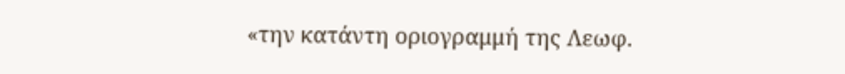«την κατάντη οριογραμμή της Λεωφ.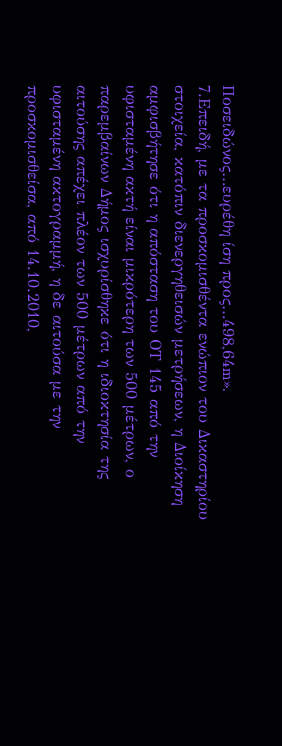Ποσειδώνος…ευρέθη ίση προς…498,64m».
7.Επειδή, με τα προσκομισθέντα ενώπιον του Δικαστηρίου στοιχεία, κατόπιν διενεργηθεισών μετρήσεων, η Διοίκηση αμφισβήτησε ότι η απόσταση του ΟΤ 145 από την υφισταμένη ακτή είναι μικρότερη των 500 μέτρων, ο παρεμβαίνων Δήμος ισχυρίσθηκε ότι η ιδιοκτησία της αιτούσης απέχει πλέον των 500 μέτρων από την υφισταμένη ακτογραμμή, η δε αιτούσα με την προσκομισθείσα, από 14.10.2010,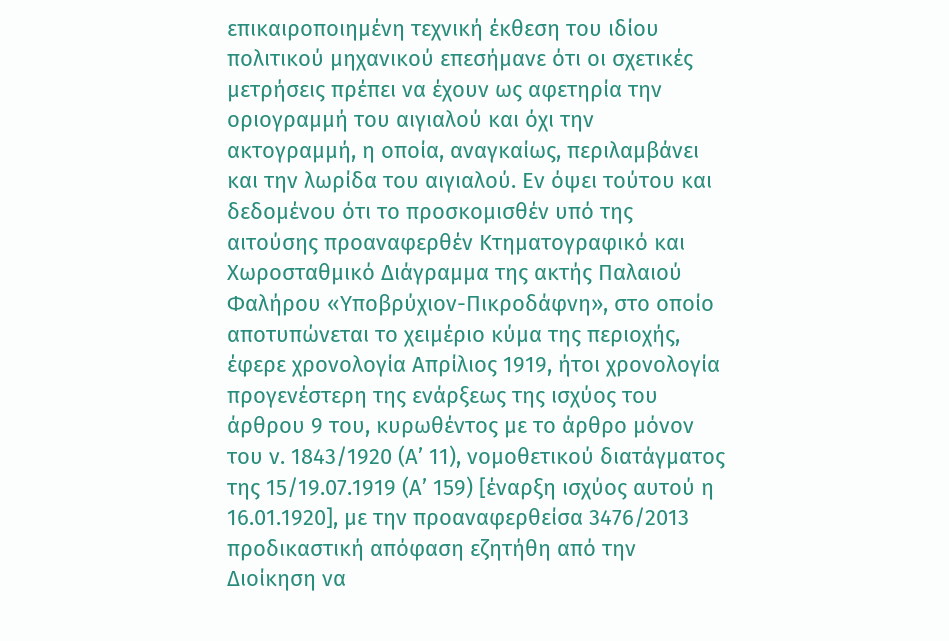επικαιροποιημένη τεχνική έκθεση του ιδίου πολιτικού μηχανικού επεσήμανε ότι οι σχετικές μετρήσεις πρέπει να έχουν ως αφετηρία την οριογραμμή του αιγιαλού και όχι την ακτογραμμή, η οποία, αναγκαίως, περιλαμβάνει και την λωρίδα του αιγιαλού. Εν όψει τούτου και δεδομένου ότι το προσκομισθέν υπό της αιτούσης προαναφερθέν Κτηματογραφικό και Χωροσταθμικό Διάγραμμα της ακτής Παλαιού Φαλήρου «Υποβρύχιον-Πικροδάφνη», στο οποίο αποτυπώνεται το χειμέριο κύμα της περιοχής, έφερε χρονολογία Απρίλιος 1919, ήτοι χρονολογία προγενέστερη της ενάρξεως της ισχύος του άρθρου 9 του, κυρωθέντος με το άρθρο μόνον του ν. 1843/1920 (Α’ 11), νομοθετικού διατάγματος της 15/19.07.1919 (Α’ 159) [έναρξη ισχύος αυτού η 16.01.1920], με την προαναφερθείσα 3476/2013 προδικαστική απόφαση εζητήθη από την Διοίκηση να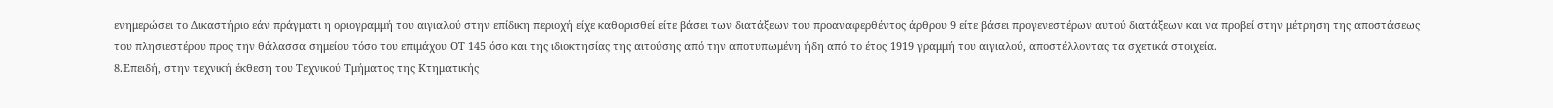ενημερώσει το Δικαστήριο εάν πράγματι η οριογραμμή του αιγιαλού στην επίδικη περιοχή είχε καθορισθεί είτε βάσει των διατάξεων του προαναφερθέντος άρθρου 9 είτε βάσει προγενεστέρων αυτού διατάξεων και να προβεί στην μέτρηση της αποστάσεως του πλησιεστέρου προς την θάλασσα σημείου τόσο του επιμάχου ΟΤ 145 όσο και της ιδιοκτησίας της αιτούσης από την αποτυπωμένη ήδη από το έτος 1919 γραμμή του αιγιαλού, αποστέλλοντας τα σχετικά στοιχεία.
8.Επειδή, στην τεχνική έκθεση του Τεχνικού Τμήματος της Κτηματικής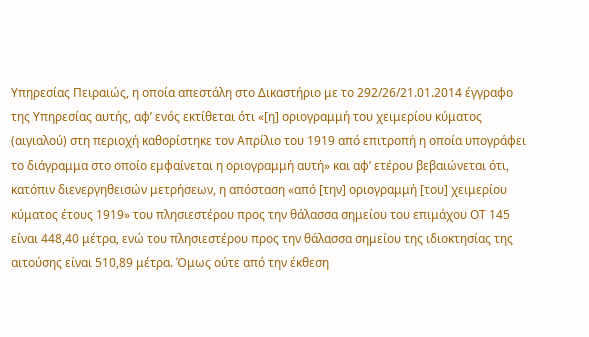Υπηρεσίας Πειραιώς, η οποία απεστάλη στο Δικαστήριο με το 292/26/21.01.2014 έγγραφο της Υπηρεσίας αυτής, αφ’ ενός εκτίθεται ότι «[η] οριογραμμή του χειμερίου κύματος (αιγιαλού) στη περιοχή καθορίστηκε τον Απρίλιο του 1919 από επιτροπή η οποία υπογράφει το διάγραμμα στο οποίο εμφαίνεται η οριογραμμή αυτή» και αφ’ ετέρου βεβαιώνεται ότι, κατόπιν διενεργηθεισών μετρήσεων, η απόσταση «από [την] οριογραμμή [του] χειμερίου κύματος έτους 1919» του πλησιεστέρου προς την θάλασσα σημείου του επιμάχου ΟΤ 145 είναι 448,40 μέτρα, ενώ του πλησιεστέρου προς την θάλασσα σημείου της ιδιοκτησίας της αιτούσης είναι 510,89 μέτρα. Όμως ούτε από την έκθεση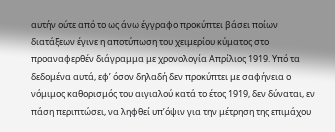αυτήν ούτε από το ως άνω έγγραφο προκύπτει βάσει ποίων διατάξεων έγινε η αποτύπωση του χειμερίου κύματος στο προαναφερθέν διάγραμμα με χρονολογία Απρίλιος 1919. Υπό τα δεδομένα αυτά, εφ’ όσον δηλαδή δεν προκύπτει με σαφήνεια ο νόμιμος καθορισμός του αιγιαλού κατά το έτος 1919, δεν δύναται, εν πάση περιπτώσει, να ληφθεί υπ’όψιν για την μέτρηση της επιμάχου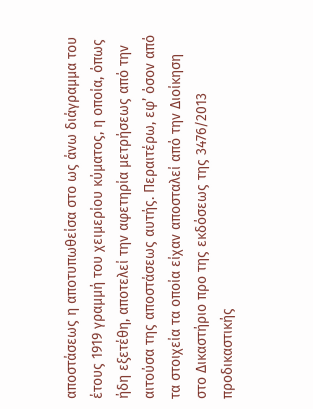αποστάσεως η αποτυπωθείσα στο ως άνω διάγραμμα του έτους 1919 γραμμή του χειμερίου κύματος, η οποία, όπως ήδη εξετέθη, αποτελεί την αφετηρία μετρήσεως από την αιτούσα της αποστάσεως αυτής. Περαιτέρω, εφ’ όσον από τα στοιχεία τα οποία είχαν αποσταλεί από την Διοίκηση στο Δικαστήριο προ της εκδόσεως της 3476/2013 προδικαστικής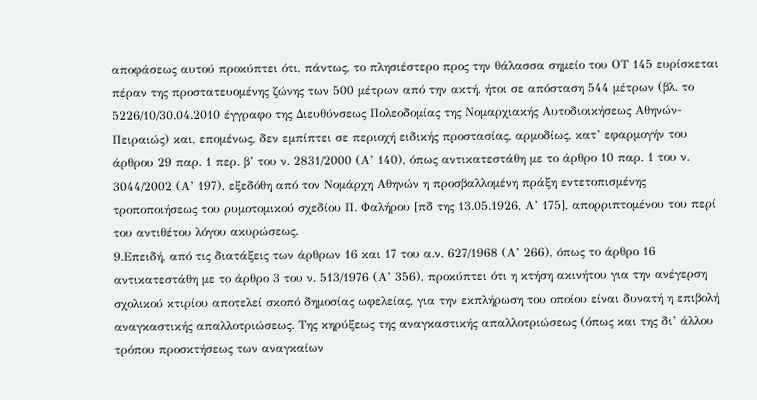αποφάσεως αυτού προκύπτει ότι, πάντως, το πλησιέστερο προς την θάλασσα σημείο του ΟΤ 145 ευρίσκεται πέραν της προστατευομένης ζώνης των 500 μέτρων από την ακτή, ήτοι σε απόσταση 544 μέτρων (βλ. το 5226/10/30.04.2010 έγγραφο της Διευθύνσεως Πολεοδομίας της Νομαρχιακής Αυτοδιοικήσεως Αθηνών-Πειραιώς) και, επομένως, δεν εμπίπτει σε περιοχή ειδικής προστασίας, αρμοδίως, κατ’ εφαρμογήν του άρθρου 29 παρ. 1 περ. β’ του ν. 2831/2000 (Α’ 140), όπως αντικατεστάθη με το άρθρο 10 παρ. 1 του ν. 3044/2002 (Α’ 197), εξεδόθη από τον Νομάρχη Αθηνών η προσβαλλομένη πράξη εντετοπισμένης τροποποιήσεως του ρυμοτομικού σχεδίου Π. Φαλήρου [πδ της 13.05.1926, Α’ 175], απορριπτομένου του περί του αντιθέτου λόγου ακυρώσεως.
9.Επειδή, από τις διατάξεις των άρθρων 16 και 17 του α.ν. 627/1968 (Α’ 266), όπως το άρθρο 16 αντικατεστάθη με το άρθρο 3 του ν. 513/1976 (Α’ 356), προκύπτει ότι η κτήση ακινήτου για την ανέγερση σχολικού κτιρίου αποτελεί σκοπό δημοσίας ωφελείας, για την εκπλήρωση του οποίου είναι δυνατή η επιβολή αναγκαστικής απαλλοτριώσεως. Της κηρύξεως της αναγκαστικής απαλλοτριώσεως (όπως και της δι’ άλλου τρόπου προσκτήσεως των αναγκαίων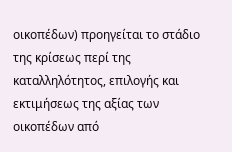οικοπέδων) προηγείται το στάδιο της κρίσεως περί της καταλληλότητος, επιλογής και εκτιμήσεως της αξίας των οικοπέδων από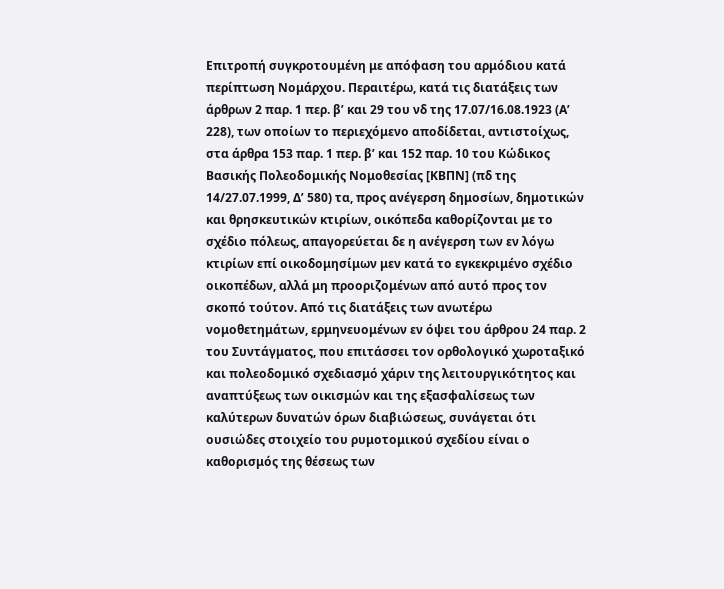Επιτροπή συγκροτουμένη με απόφαση του αρμόδιου κατά περίπτωση Νομάρχου. Περαιτέρω, κατά τις διατάξεις των άρθρων 2 παρ. 1 περ. β’ και 29 του νδ της 17.07/16.08.1923 (Α’ 228), των οποίων το περιεχόμενο αποδίδεται, αντιστοίχως, στα άρθρα 153 παρ. 1 περ. β’ και 152 παρ. 10 του Κώδικος Bασικής Πολεοδομικής Νομοθεσίας [ΚBΠΝ] (πδ της 14/27.07.1999, Δ’ 580) τα, προς ανέγερση δημοσίων, δημοτικών και θρησκευτικών κτιρίων, οικόπεδα καθορίζονται με το σχέδιο πόλεως, απαγορεύεται δε η ανέγερση των εν λόγω κτιρίων επί οικοδομησίμων μεν κατά το εγκεκριμένο σχέδιο οικοπέδων, αλλά μη προοριζομένων από αυτό προς τον σκοπό τούτον. Από τις διατάξεις των ανωτέρω νομοθετημάτων, ερμηνευομένων εν όψει του άρθρου 24 παρ. 2 του Συντάγματος, που επιτάσσει τον ορθολογικό χωροταξικό και πολεοδομικό σχεδιασμό χάριν της λειτουργικότητος και αναπτύξεως των οικισμών και της εξασφαλίσεως των καλύτερων δυνατών όρων διαβιώσεως, συνάγεται ότι ουσιώδες στοιχείο του ρυμοτομικού σχεδίου είναι ο καθορισμός της θέσεως των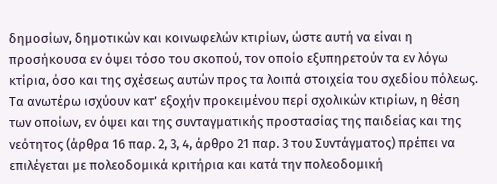δημοσίων, δημοτικών και κοινωφελών κτιρίων, ώστε αυτή να είναι η προσήκουσα εν όψει τόσο του σκοπού, τον οποίο εξυπηρετούν τα εν λόγω κτίρια, όσο και της σχέσεως αυτών προς τα λοιπά στοιχεία του σχεδίου πόλεως. Τα ανωτέρω ισχύουν κατ’ εξοχήν προκειμένου περί σχολικών κτιρίων, η θέση των οποίων, εν όψει και της συνταγματικής προστασίας της παιδείας και της νεότητος (άρθρα 16 παρ. 2, 3, 4, άρθρο 21 παρ. 3 του Συντάγματος) πρέπει να επιλέγεται με πολεοδομικά κριτήρια και κατά την πολεοδομική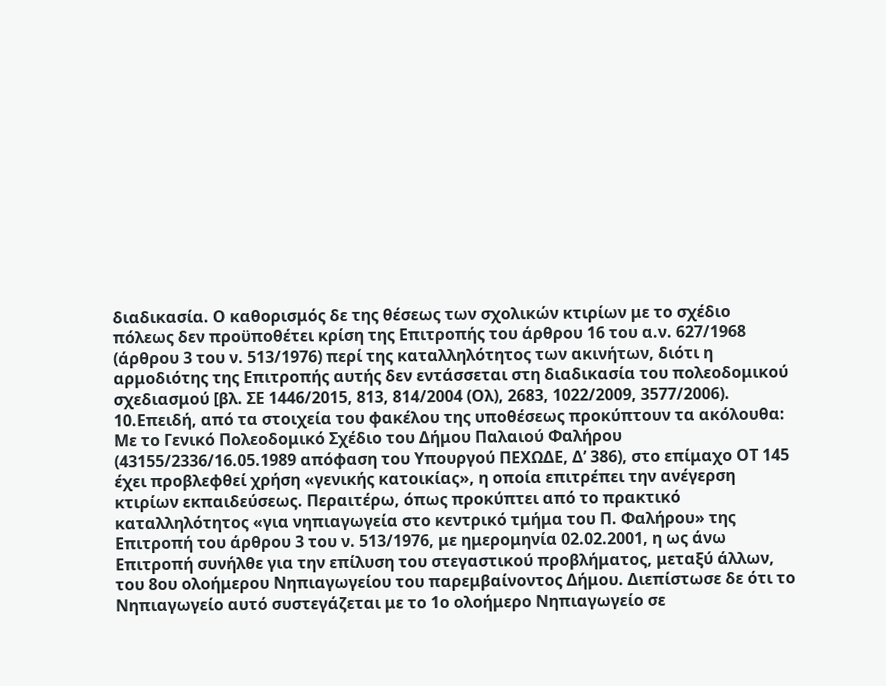διαδικασία. Ο καθορισμός δε της θέσεως των σχολικών κτιρίων με το σχέδιο πόλεως δεν προϋποθέτει κρίση της Επιτροπής του άρθρου 16 του α.ν. 627/1968 (άρθρου 3 του ν. 513/1976) περί της καταλληλότητος των ακινήτων, διότι η αρμοδιότης της Επιτροπής αυτής δεν εντάσσεται στη διαδικασία του πολεοδομικού σχεδιασμού [βλ. ΣΕ 1446/2015, 813, 814/2004 (Ολ), 2683, 1022/2009, 3577/2006).
10.Επειδή, από τα στοιχεία του φακέλου της υποθέσεως προκύπτουν τα ακόλουθα: Με το Γενικό Πολεοδομικό Σχέδιο του Δήμου Παλαιού Φαλήρου (43155/2336/16.05.1989 απόφαση του Υπουργού ΠΕΧΩΔΕ, Δ’ 386), στο επίμαχο ΟΤ 145 έχει προβλεφθεί χρήση «γενικής κατοικίας», η οποία επιτρέπει την ανέγερση κτιρίων εκπαιδεύσεως. Περαιτέρω, όπως προκύπτει από το πρακτικό καταλληλότητος «για νηπιαγωγεία στο κεντρικό τμήμα του Π. Φαλήρου» της Επιτροπή του άρθρου 3 του ν. 513/1976, με ημερομηνία 02.02.2001, η ως άνω Επιτροπή συνήλθε για την επίλυση του στεγαστικού προβλήματος, μεταξύ άλλων, του 8ου ολοήμερου Νηπιαγωγείου του παρεμβαίνοντος Δήμου. Διεπίστωσε δε ότι το Νηπιαγωγείο αυτό συστεγάζεται με το 1ο ολοήμερο Νηπιαγωγείο σε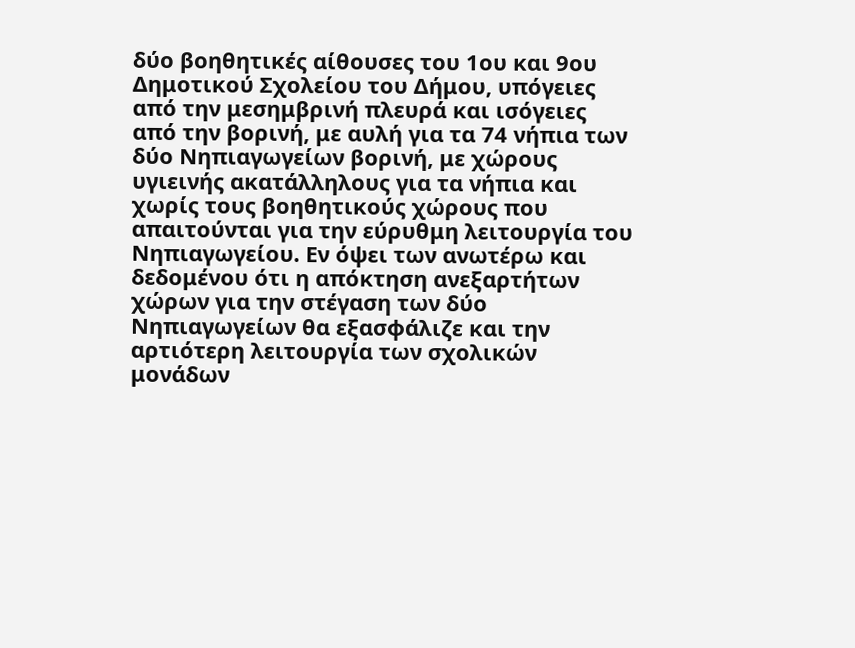δύο βοηθητικές αίθουσες του 1ου και 9ου Δημοτικού Σχολείου του Δήμου, υπόγειες από την μεσημβρινή πλευρά και ισόγειες από την βορινή, με αυλή για τα 74 νήπια των δύο Νηπιαγωγείων βορινή, με χώρους υγιεινής ακατάλληλους για τα νήπια και χωρίς τους βοηθητικούς χώρους που απαιτούνται για την εύρυθμη λειτουργία του Νηπιαγωγείου. Εν όψει των ανωτέρω και δεδομένου ότι η απόκτηση ανεξαρτήτων χώρων για την στέγαση των δύο Νηπιαγωγείων θα εξασφάλιζε και την αρτιότερη λειτουργία των σχολικών μονάδων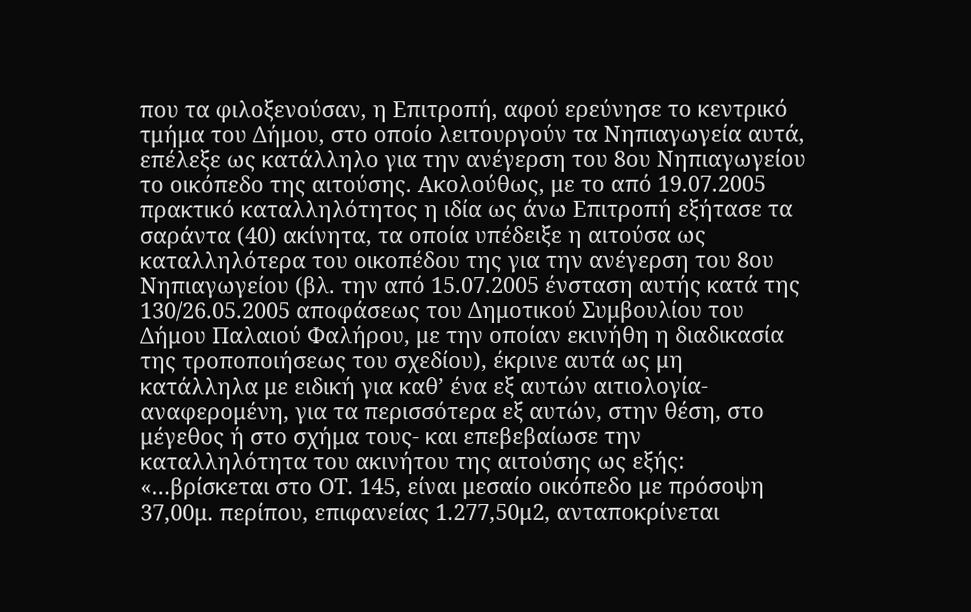που τα φιλοξενούσαν, η Επιτροπή, αφού ερεύνησε το κεντρικό τμήμα του Δήμου, στο οποίο λειτουργούν τα Νηπιαγωγεία αυτά, επέλεξε ως κατάλληλο για την ανέγερση του 8ου Νηπιαγωγείου το οικόπεδο της αιτούσης. Ακολούθως, με το από 19.07.2005 πρακτικό καταλληλότητος η ιδία ως άνω Επιτροπή εξήτασε τα σαράντα (40) ακίνητα, τα οποία υπέδειξε η αιτούσα ως καταλληλότερα του οικοπέδου της για την ανέγερση του 8ου Νηπιαγωγείου (βλ. την από 15.07.2005 ένσταση αυτής κατά της 130/26.05.2005 αποφάσεως του Δημοτικού Συμβουλίου του Δήμου Παλαιού Φαλήρου, με την οποίαν εκινήθη η διαδικασία της τροποποιήσεως του σχεδίου), έκρινε αυτά ως μη κατάλληλα με ειδική για καθ’ ένα εξ αυτών αιτιολογία-αναφερομένη, για τα περισσότερα εξ αυτών, στην θέση, στο μέγεθος ή στο σχήμα τους- και επεβεβαίωσε την καταλληλότητα του ακινήτου της αιτούσης ως εξής: «…βρίσκεται στο ΟΤ. 145, είναι μεσαίο οικόπεδο με πρόσοψη 37,00μ. περίπου, επιφανείας 1.277,50μ2, ανταποκρίνεται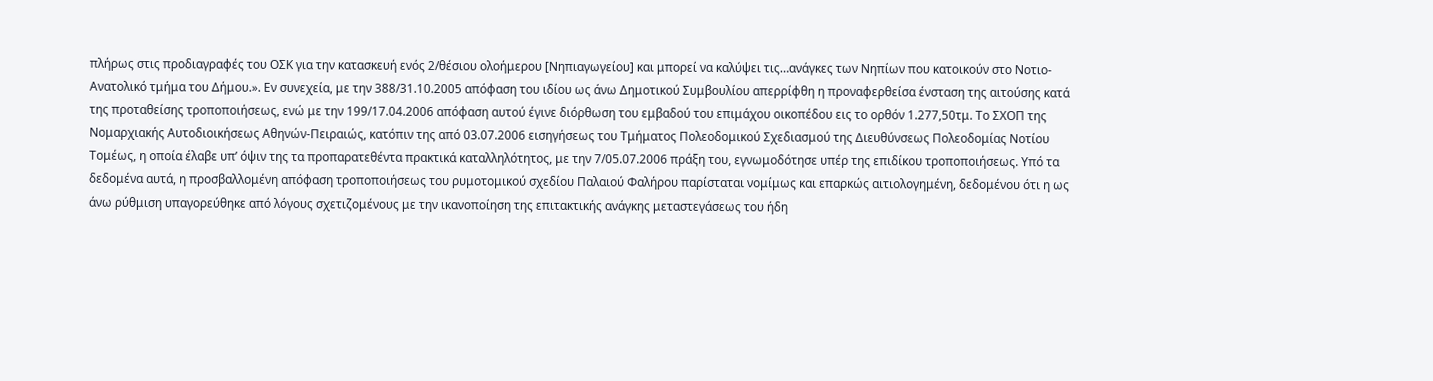πλήρως στις προδιαγραφές του ΟΣΚ για την κατασκευή ενός 2/θέσιου ολοήμερου [Νηπιαγωγείου] και μπορεί να καλύψει τις…ανάγκες των Νηπίων που κατοικούν στο Νοτιο-Ανατολικό τμήμα του Δήμου.». Εν συνεχεία, με την 388/31.10.2005 απόφαση του ιδίου ως άνω Δημοτικού Συμβουλίου απερρίφθη η προναφερθείσα ένσταση της αιτούσης κατά της προταθείσης τροποποιήσεως, ενώ με την 199/17.04.2006 απόφαση αυτού έγινε διόρθωση του εμβαδού του επιμάχου οικοπέδου εις το ορθόν 1.277,50τμ. Το ΣΧΟΠ της Νομαρχιακής Αυτοδιοικήσεως Αθηνών-Πειραιώς, κατόπιν της από 03.07.2006 εισηγήσεως του Τμήματος Πολεοδομικού Σχεδιασμού της Διευθύνσεως Πολεοδομίας Νοτίου Τομέως, η οποία έλαβε υπ’ όψιν της τα προπαρατεθέντα πρακτικά καταλληλότητος, με την 7/05.07.2006 πράξη του, εγνωμοδότησε υπέρ της επιδίκου τροποποιήσεως. Υπό τα δεδομένα αυτά, η προσβαλλομένη απόφαση τροποποιήσεως του ρυμοτομικού σχεδίου Παλαιού Φαλήρου παρίσταται νομίμως και επαρκώς αιτιολογημένη, δεδομένου ότι η ως άνω ρύθμιση υπαγορεύθηκε από λόγους σχετιζομένους με την ικανοποίηση της επιτακτικής ανάγκης μεταστεγάσεως του ήδη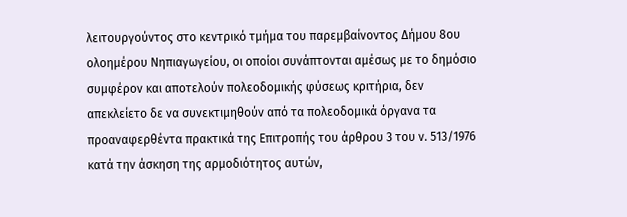λειτουργούντος στο κεντρικό τμήμα του παρεμβαίνοντος Δήμου 8ου ολοημέρου Νηπιαγωγείου, οι οποίοι συνάπτονται αμέσως με το δημόσιο συμφέρον και αποτελούν πολεοδομικής φύσεως κριτήρια, δεν απεκλείετο δε να συνεκτιμηθούν από τα πολεοδομικά όργανα τα προαναφερθέντα πρακτικά της Επιτροπής του άρθρου 3 του ν. 513/1976 κατά την άσκηση της αρμοδιότητος αυτών,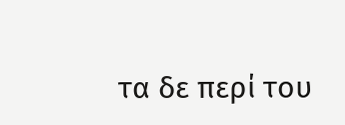τα δε περί του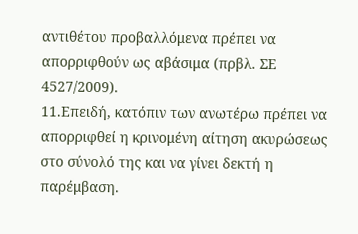αντιθέτου προβαλλόμενα πρέπει να απορριφθούν ως αβάσιμα (πρβλ. ΣΕ 4527/2009).
11.Επειδή, κατόπιν των ανωτέρω πρέπει να απορριφθεί η κρινομένη αίτηση ακυρώσεως στο σύνολό της και να γίνει δεκτή η παρέμβαση.